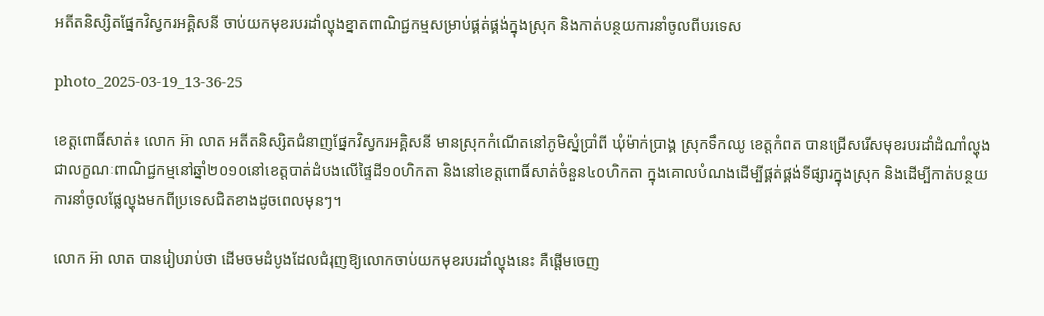អតីតនិស្សិតផ្នែកវិស្វករអគ្គិសនី ចាប់យកមុខរបរដាំល្ហុងខ្នាតពាណិជ្ជកម្មសម្រាប់ផ្គត់ផ្គង់ក្នុងស្រុក និងកាត់បន្ថយការនាំចូលពីបរទេស

photo_2025-03-19_13-36-25

ខេត្តពោធិ៍សាត់៖ លោក អ៊ា លាត អតីតនិស្សិតជំនាញផ្នែកវិស្វករអគ្គិសនី មានស្រុកកំណើតនៅភូមិស្នំប្រាំពី ឃុំម៉ាក់ប្រាង្គ ស្រុកទឹកឈូ ខេត្តកំពត បានជ្រើសរើសមុខរបរដាំដំណាំល្ហុងជាលក្ខណៈពាណិជ្ជកម្មនៅឆ្នាំ២០១០នៅខេត្តបាត់ដំបងលើផ្ទៃដី១០ហិកតា និងនៅខេត្តពោធិ៍សាត់ចំនួន៤០ហិកតា ក្នុងគោលបំណងដើម្បីផ្គត់ផ្គង់ទីផ្សារក្នុងស្រុក និងដើម្បីកាត់បន្ថយការនាំចូលផ្លែល្ហុងមកពីប្រទេសជិតខាងដូចពេលមុនៗ។

លោក អ៊ា លាត បានរៀបរាប់ថា ដើមចមដំបូងដែលជំរុញឱ្យលោកចាប់យកមុខរបរដាំល្ហុងនេះ គឺផ្តើមចេញ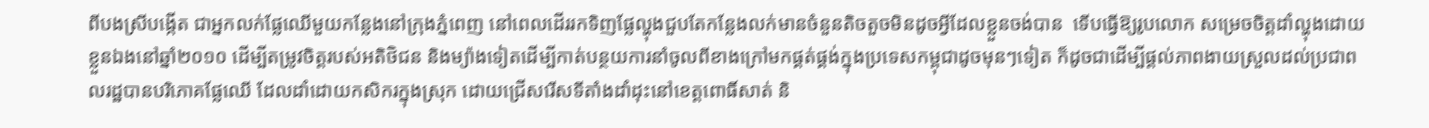ពីបងស្រីបង្កើត ជាអ្នកលក់ផ្លែឈើមួយកន្លែងនៅក្រុងភ្នំពេញ នៅពេលដើររកទិញផ្លែល្ហុងជួបតែកន្លែងលក់មានចំនួនតិចតួចមិនដូចអ្វីដែលខ្លួនចង់បាន  ទើបធ្វើឱ្យរូបលោក សម្រេចចិត្តដាំល្ហុងដោយខ្លួនឯងនៅឆ្នាំ២០១០ ដើម្បីតម្រូវចិត្តរបស់អតិថិជន និងម្យ៉ាងទៀតដើម្បីកាត់បន្ថយការនាំចូលពីខាងក្រៅមកផ្គត់ផ្គង់ក្នុងប្រទេសកម្ពុជាដូចមុនៗទៀត ក៏ដូចជាដើម្បីផ្តល់ភាពងាយស្រួលដល់ប្រជាពលរដ្ឋបានបរិភោគផ្លែឈើ ដែលដាំដោយកសិករក្នុងស្រុក ដោយជ្រើសរើសទីតាំងដាំដុះនៅខេត្តពោធិ៍សាត់ និ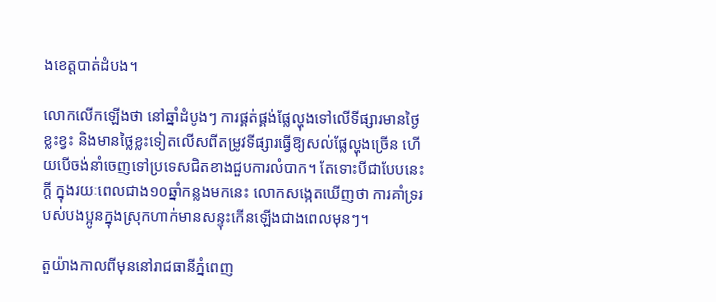ងខេត្តបាត់ដំបង។

លោកលើកឡើងថា នៅឆ្នាំដំបូងៗ ការផ្គត់ផ្គង់ផ្លែល្ហុងទៅលើទីផ្សារមានថ្ងៃខ្លះខ្វះ និងមានថ្លៃខ្លះទៀតលើសពីតម្រូវទីផ្សារធ្វើឱ្យសល់ផ្លែល្ហុងច្រើន ហើយបើចង់នាំចេញទៅប្រទេសជិតខាងជួបការលំបាក។ តែទោះបីជាបែបនេះក្តី ក្នុងរយៈពេលជាង១០ឆ្នាំកន្លងមកនេះ លោកសង្កេតឃើញថា ការគាំទ្ររបស់បងប្អូនក្នុងស្រុកហាក់មានសន្ទុះកើនឡើងជាងពេលមុនៗ។

តួយ៉ាងកាលពីមុននៅរាជធានីភ្នំពេញ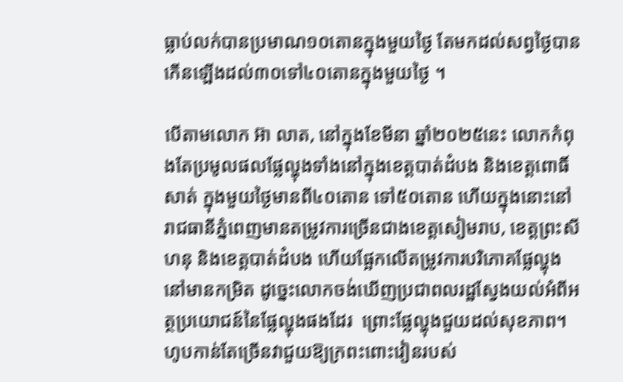ធ្លាប់លក់បានប្រមាណ១០តោនក្នុងមួយថ្ងៃ តែមកដល់សព្វថ្ងៃបានកើនឡើងដល់៣០ទៅ៤០តោនក្នុងមួយថ្ងៃ ។

បើតាមលោក អ៊ា លាត, នៅក្នុងខែមីនា ឆ្នាំ២០២៥នេះ លោកកំពុងតែប្រមូលផលផ្លែល្ហុងទាំងនៅក្នុងខេត្តបាត់ដំបង និងខេត្តពោធិ៍សាត់ ក្នុងមួយថ្ងៃមានពី៤០តោន ទៅ៥០តោន ហើយក្នុងនោះនៅរាជធានីភ្នំពេញមានតម្រូវការច្រើនជាងខេត្តសៀមរាប, ខេត្តព្រះសីហនុ និងខេត្តបាត់ដំបង ហើយផ្អែកលើតម្រូវការបរិភោគផ្លែល្ហុងនៅមានកម្រិត ដូច្នេះលោកចង់ឃើញប្រជាពលរដ្ឋស្វែងយល់អំពីអត្ថប្រយោជន៍នៃផ្លែល្ហុងផងដែរ  ព្រោះផ្លែល្ហុងជួយដល់សុខភាព។  ហូបកាន់តែច្រើនវាជួយឱ្យក្រពះពោះវៀនរបស់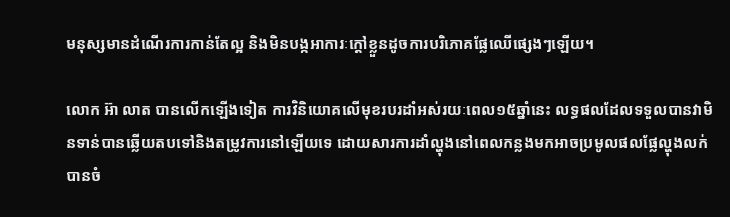មនុស្សមានដំណើរការកាន់តែល្អ និងមិនបង្កអាការៈក្តៅខ្លួនដូចការបរិភោគផ្លែឈើផ្សេងៗឡើយ។

លោក អ៊ា លាត បានលើកឡើងទៀត ការវិនិយោគលើមុខរបរដាំអស់រយៈពេល១៥ឆ្នាំនេះ លទ្ធផលដែលទទួលបានវាមិនទាន់បានឆ្លើយតបទៅនិងតម្រូវការនៅឡើយទេ ដោយសារការដាំល្ហុងនៅពេលកន្លងមកអាចប្រមូលផលផ្លែល្ហុងលក់បានចំ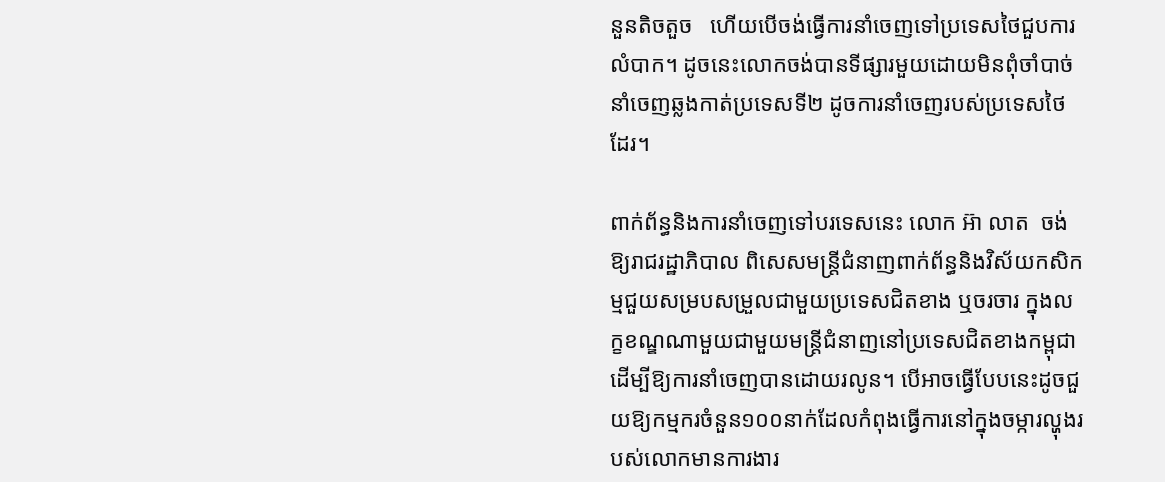នួនតិចតួច   ហើយបើចង់ធ្វើការនាំចេញទៅប្រទេសថៃជួបការលំបាក។ ដូចនេះលោកចង់បានទីផ្សារមួយដោយមិនពុំចាំបាច់នាំចេញឆ្លងកាត់ប្រទេសទី២ ដូចការនាំចេញរបស់ប្រទេសថៃដែរ។

ពាក់ព័ន្ធនិងការនាំចេញទៅបរទេសនេះ លោក អ៊ា លាត  ចង់ឱ្យរាជរដ្ឋាភិបាល ពិសេសមន្ត្រីជំនាញពាក់ព័ន្ធនិងវិស័យកសិកម្មជួយសម្របសម្រួលជាមួយប្រទេសជិតខាង ឬចរចារ ក្នុងលក្ខខណ្ឌណាមួយជាមួយមន្ត្រីជំនាញនៅប្រទេសជិតខាងកម្ពុជា ដើម្បីឱ្យការនាំចេញបានដោយរលូន។ បើអាចធ្វើបែបនេះដូចជួយឱ្យកម្មករចំនួន១០០នាក់ដែលកំពុងធ្វើការនៅក្នុងចម្ការល្ហុងរបស់លោកមានការងារ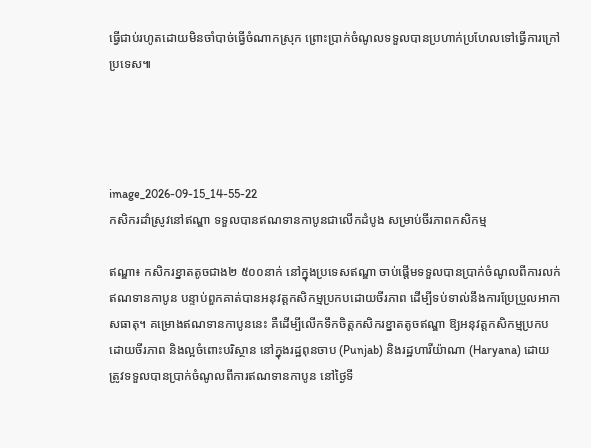ធ្វើជាប់រហូតដោយមិនចាំបាច់ធ្វើចំណាកស្រុក ព្រោះប្រាក់ចំណូលទទួលបានប្រហាក់ប្រហែលទៅធ្វើការក្រៅប្រទេស៕




image_2026-09-15_14-55-22
កសិករដាំស្រូវនៅឥណ្ឌា ទទួលបានឥណទានកាបូនជាលើកដំបូង សម្រាប់ចីរភាពកសិកម្ម

ឥណ្ឌា៖ កសិករខ្នាតតូចជាង២ ៥០០នាក់ នៅក្នុងប្រទេសឥណ្ឌា ចាប់ផ្តើមទទួលបានប្រាក់ចំណូលពីការលក់ឥណទានកាបូន បន្ទាប់ពួកគាត់បានអនុវត្តកសិកម្មប្រកបដោយចីរភាព ដើម្បីទប់ទាល់នឹងការប្រែប្រួលអាកាសធាតុ។ គម្រោងឥណទានកាបូននេះ គឺដើម្បីលើកទឹកចិត្តកសិករខ្នាតតូចឥណ្ឌា ឱ្យអនុវត្តកសិកម្មប្រកបដោយចីរភាព និងល្អចំពោះបរិស្ថាន នៅក្នុងរដ្ឋពុនចាប (Punjab) និងរដ្ឋហារីយ៉ាណា (Haryana) ដោយត្រូវទទួលបានប្រាក់ចំណូលពីការឥណទានកាបូន នៅថ្ងៃទី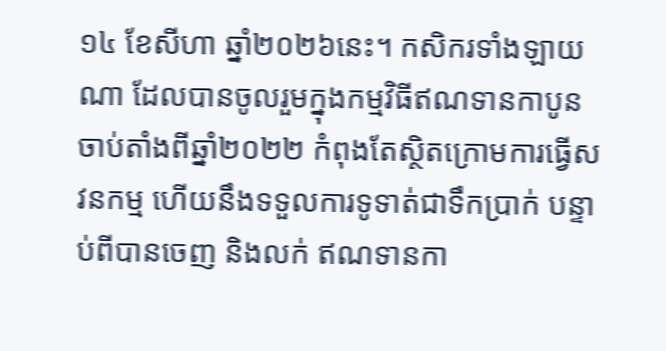១៤ ខែសីហា ឆ្នាំ២០២៦នេះ។ កសិករទាំងឡាយណា ដែលបានចូលរួមក្នុងកម្មវិធីឥណទានកាបូន ចាប់តាំងពីឆ្នាំ២០២២ កំពុងតែស្ថិតក្រោមការធ្វើសវនកម្ម ហើយនឹងទទួលការទូទាត់ជាទឹកប្រាក់ បន្ទាប់ពីបានចេញ និងលក់ ឥណទានកា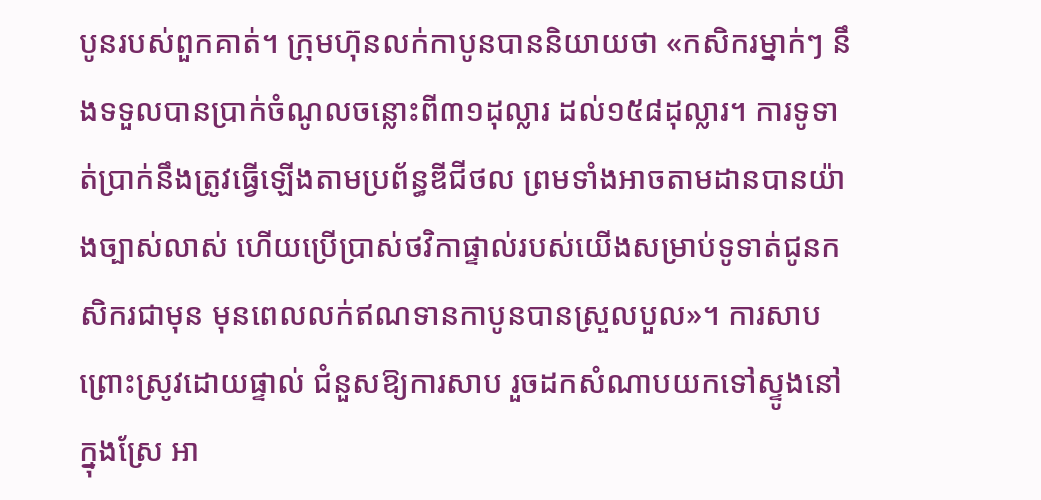បូនរបស់ពួកគាត់។ ក្រុមហ៊ុនលក់កាបូនបាននិយាយថា «កសិករម្នាក់ៗ នឹងទទួលបានប្រាក់ចំណូលចន្លោះពី៣១ដុល្លារ ដល់១៥៨ដុល្លារ។ ការទូទាត់ប្រាក់នឹងត្រូវធ្វើឡើងតាមប្រព័ន្ធឌីជីថល ព្រមទាំងអាចតាមដានបានយ៉ាងច្បាស់លាស់ ហើយប្រើប្រាស់ថវិកាផ្ទាល់របស់យើងសម្រាប់ទូទាត់ជូនកសិករជាមុន មុនពេលលក់ឥណទានកាបូនបានស្រួលបួល»។ ការសាបព្រោះស្រូវដោយផ្ទាល់ ជំនួសឱ្យការសាប រួចដកសំណាបយកទៅស្ទូងនៅក្នុងស្រែ អា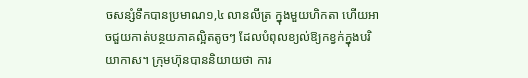ចសន្សំទឹកបានប្រមាណ១,៤ លានលីត្រ ក្នុងមួយហិកតា ហើយអាចជួយកាត់បន្ថយភាគល្អិតតូចៗ ដែលបំពុលខ្យល់ឱ្យកខ្វក់ក្នុងបរិយាកាស។ ក្រុមហ៊ុនបាននិយាយថា ការ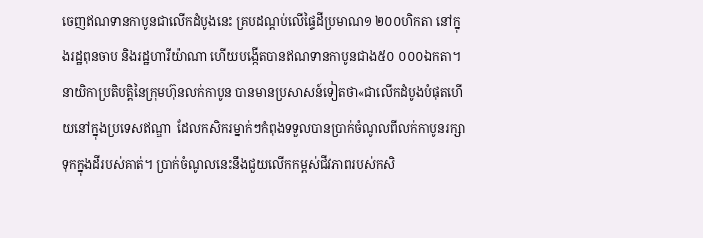ចេញឥណទានកាបូនជាលើកដំបូងនេះ គ្របដណ្តប់លើផ្ទៃដីប្រមាណ១ ២០០ហិកតា នៅក្នុងរដ្ឋពុនចាប និងរដ្ឋហារីយ៉ាណា ហើយបង្កើតបានឥណទានកាបូនជាង៥០ ០០០ឯកតា។ នាយិកាប្រតិបត្តិនៃក្រុមហ៊ុនលក់កាបូន បានមានប្រសាសន៍ទៀតថា«ជាលើកដំបូងបំផុតហើយនៅក្នុងប្រទេសឥណ្ឌា  ដែលកសិករម្នាក់ៗកំពុងទទួលបានប្រាក់ចំណូលពីលក់កាបូនរក្សាទុកក្នុងដីរបស់គាត់។ ប្រាក់ចំណូលនេះនឹងជួយលើកកម្ពស់ជីវភាពរបស់កសិ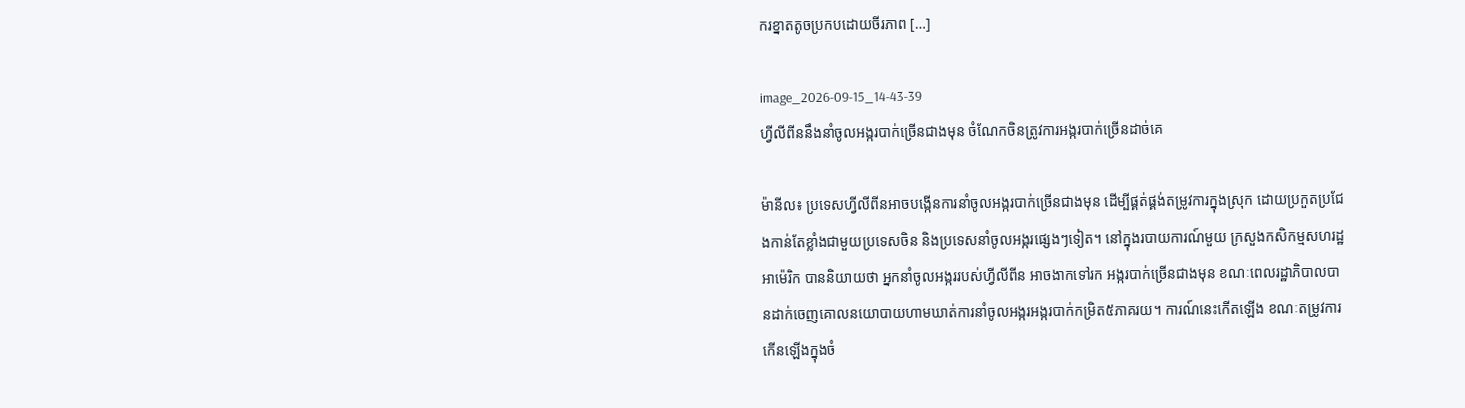ករខ្នាតតូចប្រកបដោយចីរភាព […]

image_2026-09-15_14-43-39
ហ្វីលីពីននឹងនាំចូលអង្ករបាក់ច្រើនជាងមុន ចំណែកចិនត្រូវការអង្ករបាក់ច្រើនដាច់គេ

ម៉ានីល៖ ប្រទេសហ្វីលីពីនអាចបង្កើនការនាំចូលអង្ករបាក់ច្រើនជាងមុន ដើម្បីផ្គត់ផ្គង់តម្រូវការក្នុងស្រុក ដោយប្រកួតប្រជែងកាន់តែខ្លាំងជាមួយប្រទេសចិន និងប្រទេសនាំចូលអង្ករផ្សេងៗទៀត។ នៅក្នុងរបាយការណ៍មួយ ក្រសួងកសិកម្មសហរដ្ឋអាម៉េរិក បាននិយាយថា អ្នកនាំចូលអង្កររបស់ហ្វីលីពីន អាចងាកទៅរក អង្ករបាក់ច្រើនជាងមុន ខណៈពេលរដ្ឋាភិបាលបានដាក់ចេញគោលនយោបាយហាមឃាត់ការនាំចូលអង្ករអង្ករបាក់កម្រិត៥ភាគរយ។ ការណ៍នេះកើតឡើង ខណៈតម្រូវការកើនឡើងក្នុងចំ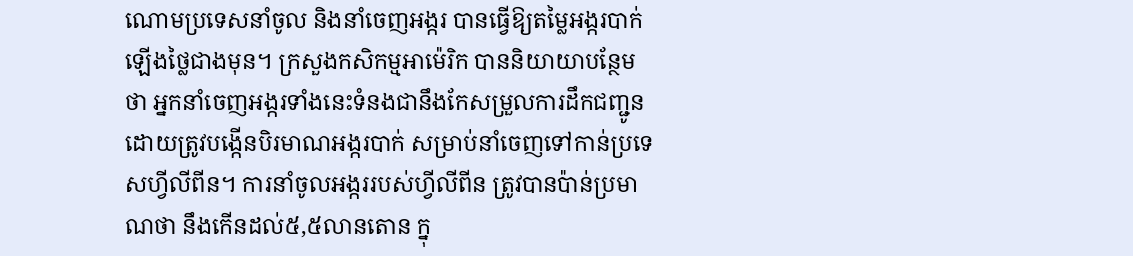ណោមប្រទេសនាំចូល និងនាំចេញអង្ករ បានធ្វើឱ្យតម្លៃអង្ករបាក់ឡើងថ្លៃជាងមុន។ ក្រសួងកសិកម្មអាម៉េរិក បាននិយាយាបន្ថែមថា អ្នកនាំចេញអង្ករទាំងនេះទំនងជានឹងកែសម្រួលការដឹកជញ្ជូន ដោយត្រូវបង្កើនបិរមាណអង្ករបាក់ សម្រាប់នាំចេញទៅកាន់ប្រទេសហ្វីលីពីន។ ការនាំចូលអង្កររបស់ហ្វីលីពីន ត្រូវបានប៉ាន់ប្រមាណថា នឹងកើនដល់៥,៥លានតោន ក្នុ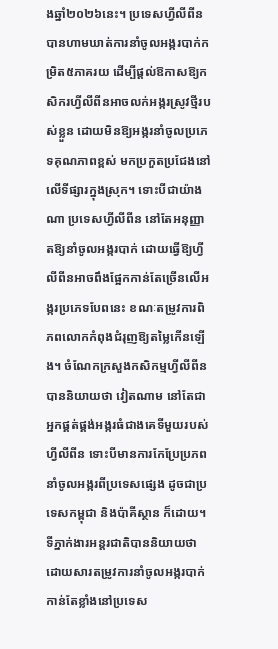ងឆ្នាំ២០២៦នេះ។ ប្រទេសហ្វីលីពីន បានហាមឃាត់ការនាំចូលអង្ករបាក់កម្រិត៥ភាគរយ ដើម្បីផ្តល់ឱកាសឱ្យកសិករហ្វីលីពីនអាចលក់អង្ករស្រូវថ្មីរបស់ខ្លួន ដោយមិនឱ្យអង្ករនាំចូលប្រភេទគុណភាពខ្ពស់ មកប្រកួតប្រជែងនៅលើទីផ្សារក្នុងស្រុក។ ទោះបីជាយ៉ាងណា ប្រទេសហ្វីលីពីន នៅតែអនុញ្ញាតឱ្យនាំចូលអង្ករបាក់ ដោយធ្វើឱ្យហ្វីលីពីនអាចពឹងផ្អែកកាន់តែច្រើនលើអង្ករប្រភេទបែពនេះ ខណៈតម្រូវការពិភពលោកកំពុងជំរុញឱ្យតម្លៃកើនឡើង។ ចំណែកក្រសួងកសិកម្មហ្វីលីពីន បាននិយាយថា វៀតណាម នៅតែជាអ្នកផ្គត់ផ្គង់អង្ករធំជាងគេទីមួយរបស់ហ្វីលីពីន ទោះបីមានការកែប្រែប្រភពនាំចូលអង្ករពីប្រទេសផ្សេង ដូចជាប្រទេសកម្ពុជា និងប៉ាគីស្ថាន ក៏ដោយ។ ទីភ្នាក់ងារអន្តរជាតិបាននិយាយថា  ដោយសារតម្រូវការនាំចូលអង្ករបាក់កាន់តែខ្លាំងនៅប្រទេស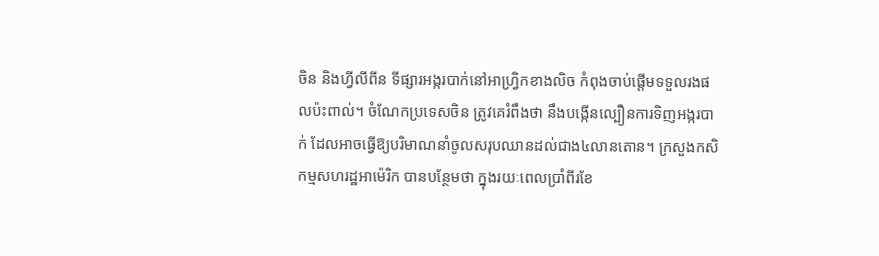ចិន និងហ្វីលីពីន ទីផ្សារអង្ករបាក់នៅអាហ្វ្រិកខាងលិច កំពុងចាប់ផ្តើមទទួលរងផលប៉ះពាល់។ ចំណែកប្រទេសចិន ត្រូវគេរំពឹងថា នឹងបង្កើនល្បឿនការទិញអង្ករបាក់ ដែលអាចធ្វើឱ្យបរិមាណនាំចូលសរុបឈានដល់ជាង៤លានតោន។ ក្រសួងកសិកម្មសហរដ្ឋអាម៉េរិក បានបន្ថែមថា ក្នុងរយៈពេលប្រាំពីរខែ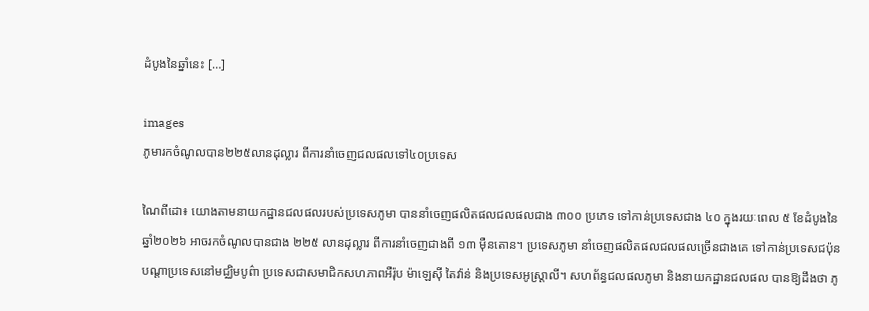ដំបូងនៃឆ្នាំនេះ […]

images
ភូមារកចំណូលបាន២២៥លានដុល្លារ ពីការនាំចេញជលផលទៅ៤០ប្រទេស

ណៃពីដោ៖ យោងតាមនាយកដ្ឋានជលផលរបស់ប្រទេសភូមា បាននាំចេញផលិតផលជលផលជាង ៣០០ ប្រភេទ ទៅកាន់ប្រទេសជាង ៤០ ក្នុងរយៈពេល ៥ ខែដំបូងនៃឆ្នាំ២០២៦ អាចរកចំណូលបានជាង ២២៥ លានដុល្លារ ពីការនាំចេញជាងពី ១៣ ម៉ឺនតោន។ ប្រទេសភូមា នាំចេញផលិតផលជលផលច្រើនជាងគេ ទៅកាន់ប្រទេសជប៉ុន បណ្តាប្រទេសនៅមជ្ឈិមបូព៌ា ប្រទេសជាសមាជិកសហភាពអឺរ៉ុប ម៉ាឡេស៊ី តៃវ៉ាន់ និងប្រទេសអូស្ត្រាលី។ សហព័ន្ធជលផលភូមា និងនាយកដ្ឋានជលផល បានឱ្យដឹងថា ភូ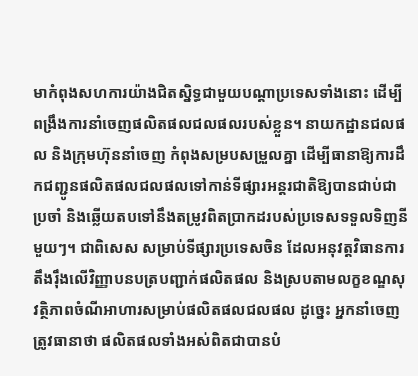មាកំពុងសហការយ៉ាងជិតស្និទ្ធជាមួយបណ្តាប្រទេសទាំងនោះ ដើម្បីពង្រឹងការនាំចេញផលិតផលជលផលរបស់ខ្លួន។ នាយកដ្ឋានជលផល និងក្រុមហ៊ុននាំចេញ កំពុងសម្របសម្រួលគ្នា ដើម្បីធានាឱ្យការដឹកជញ្ជូនផលិតផលជលផលទៅកាន់ទីផ្សារអន្តរជាតិឱ្យបានជាប់ជាប្រចាំ និងឆ្លើយតបទៅនឹងតម្រូវពិតប្រាកដរបស់ប្រទេសទទួលទិញនីមួយៗ។ ជាពិសេស សម្រាប់ទីផ្សារប្រទេសចិន ដែលអនុវត្តវិធានការតឹងរ៉ឹងលើវិញ្ញាបនបត្របញ្ជាក់ផលិតផល និងស្របតាមលក្ខខណ្ឌសុវត្ថិភាពចំណីអាហារសម្រាប់ផលិតផលជលផល ដូច្នេះ អ្នកនាំចេញត្រូវធានាថា ផលិតផលទាំងអស់ពិតជាបានបំ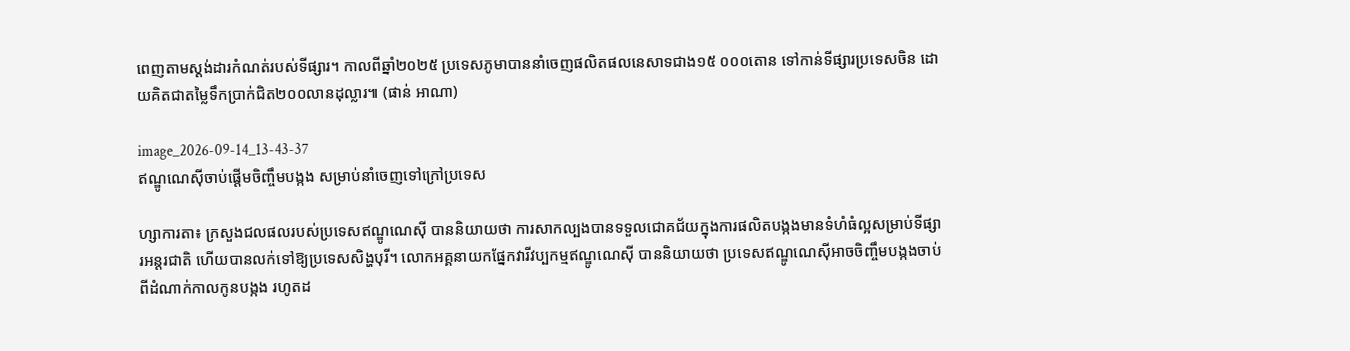ពេញតាមស្តង់ដារកំណត់របស់ទីផ្សារ។ កាលពីឆ្នាំ២០២៥ ប្រទេសភូមាបាននាំចេញផលិតផលនេសាទជាង១៥ ០០០តោន ទៅកាន់ទីផ្សារប្រទេសចិន ដោយគិតជាតម្លៃទឹកប្រាក់ជិត២០០លានដុល្លារ៕ (ផាន់ អាណា)

image_2026-09-14_13-43-37
ឥណ្ឌូណេស៊ីចាប់ផ្តើមចិញ្ចឹមបង្កង សម្រាប់នាំចេញទៅក្រៅប្រទេស

ហ្សាការតា៖ ក្រសួងជលផលរបស់ប្រទេសឥណ្ឌូណេស៊ី បាននិយាយថា ការសាកល្បងបានទទួលជោគជ័យក្នុងការផលិតបង្កងមានទំហំធំល្អសម្រាប់ទីផ្សារអន្តរជាតិ ហើយបានលក់ទៅឱ្យប្រទេសសិង្ហបុរី។ លោកអគ្គនាយកផ្នែកវារីវប្បកម្មឥណ្ឌូណេស៊ី បាននិយាយថា ប្រទេសឥណ្ឌូណេស៊ីអាចចិញ្ចឹមបង្កងចាប់ពីដំណាក់កាលកូនបង្កង រហូតដ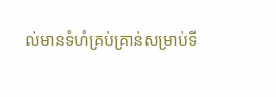ល់មានទំហំគ្រប់គ្រាន់សម្រាប់ទី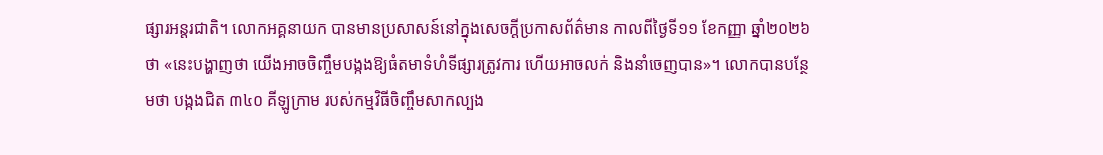ផ្សារអន្តរជាតិ។ លោកអគ្គនាយក បានមានប្រសាសន៍នៅក្នុងសេចក្តីប្រកាសព័ត៌មាន កាលពីថ្ងៃទី១១ ខែកញ្ញា ឆ្នាំ២០២៦ថា «នេះបង្ហាញថា យើងអាចចិញ្ចឹមបង្កងឱ្យធំតមាទំហំទីផ្សារត្រូវការ ហើយអាចលក់ និងនាំចេញបាន»។ លោកបានបន្ថែមថា បង្កងជិត ៣៤០ គីឡូក្រាម របស់កម្មវិធីចិញ្ចឹមសាកល្បង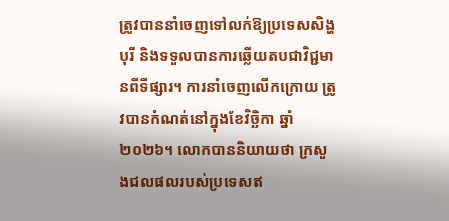ត្រូវបាននាំចេញទៅលក់ឱ្យប្រទេសសិង្ហបុរី និងទទួលបានការឆ្លើយតបជាវិជ្ជមានពីទីផ្សារ។ ការនាំចេញលើកក្រោយ ត្រូវបានកំណត់នៅក្នុងខែវិច្ឆិកា ឆ្នាំ២០២៦។ លោកបាននិយាយថា ក្រសួងជលផលរបស់ប្រទេសឥ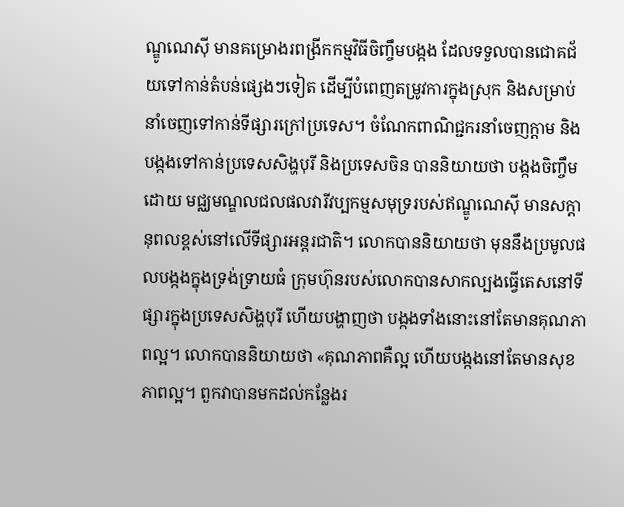ណ្ឌូណេស៊ី មានគម្រោងរពង្រីកកម្មវិធីចិញ្ចឹមបង្កង ដែលទទួលបានជោគជ័យទៅកាន់តំបន់ផ្សេងៗទៀត ដើម្បីបំពេញតម្រូវការក្នុងស្រុក និងសម្រាប់នាំចេញទៅកាន់ទីផ្សារក្រៅប្រទេស។ ចំណែកពាណិជ្ជករនាំចេញក្តាម និងបង្កងទៅកាន់ប្រទេសសិង្ហបុរី និងប្រទេសចិន បាននិយាយថា បង្កងចិញ្ចឹមដោយ មជ្ឈមណ្ឌលជលផលវារីវប្បកម្មសមុទ្ររបស់ឥណ្ឌូណេស៊ី មានសក្តានុពលខ្ពស់នៅលើទីផ្សារអន្តរជាតិ។ លោកបាននិយាយថា មុននឹងប្រមូលផលបង្កងក្នុងទ្រង់ទ្រាយធំ ក្រុមហ៊ុនរបស់លោកបានសាកល្បងធ្វើតេសនៅទីផ្សារក្នុងប្រទេសសិង្ហបុរី ហើយបង្ហាញថា បង្កងទាំងនោះនៅតែមានគុណភាពល្អ។ លោកបាននិយាយថា «គុណភាពគឺល្អ ហើយបង្កងនៅតែមានសុខភាពល្អ។ ពួកវាបានមកដល់កន្លែងរ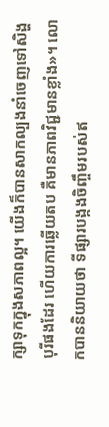ក្សាទុកក្នុងសភាពល្អ។ យើងក៏បានសាកល្បងនាំចេញទៅសិង្ហបុរីផងដែរ ហើយការឆ្លើយតប គឺមានភាពវិជ្ជមានខ្លាំង»។ លោកបាននិយាយថា ទីផ្សារបង្កងចិញ្ចឹមរបស់ឥ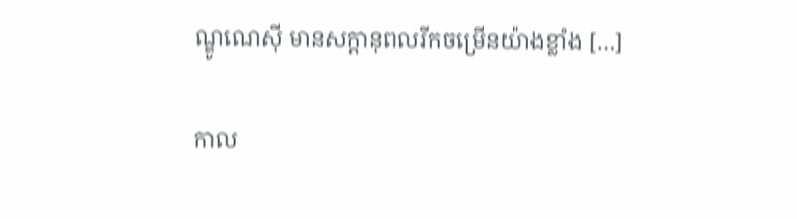ណ្ឌូណេស៊ី មានសក្តានុពលរីកចម្រើនយ៉ាងខ្លាំង […]

កាល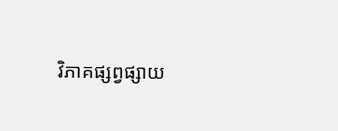វិភាគផ្សព្វផ្សាយ